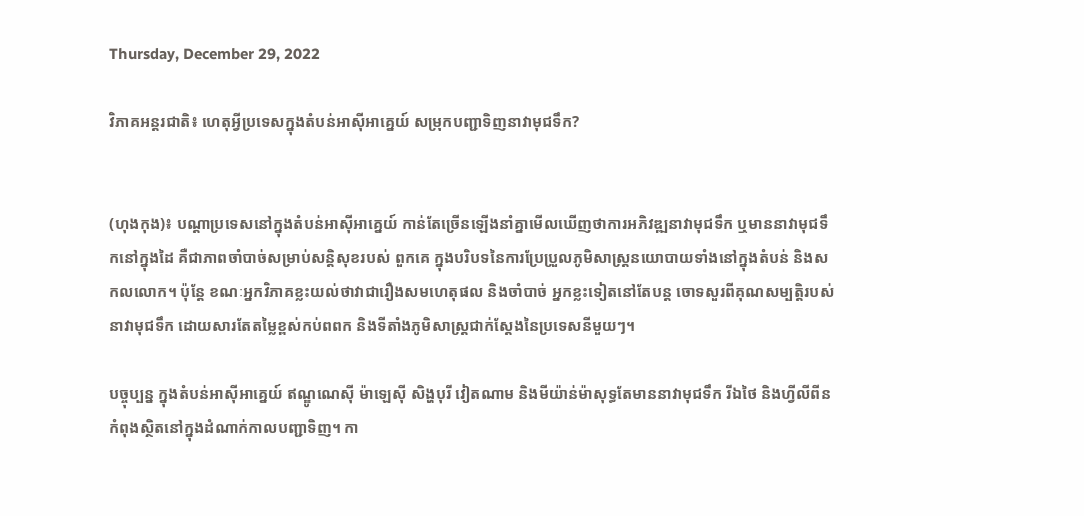Thursday, December 29, 2022

វិភាគអន្តរជាតិ៖ ហេតុអ្វីប្រទេសក្នុងតំបន់អាស៊ីអាគ្នេយ៍ សម្រុកបញ្ជាទិញនាវាមុជទឹក?


(ហុងកុង)៖ បណ្ដាប្រទេសនៅក្នុងតំបន់អាស៊ីអាគ្នេយ៍ កាន់តែច្រើនឡើងនាំគ្នាមើលឃើញថាការអភិវឌ្ឍនាវាមុជទឹក ឬមាននាវាមុជទឹកនៅក្នុងដៃ គឺជាភាពចាំបាច់សម្រាប់សន្តិសុខរបស់ ពួកគេ ក្នុងបរិបទនៃការប្រែប្រួលភូមិសាស្ត្រនយោបាយទាំងនៅក្នុងតំបន់ និងសកលលោក។ ប៉ុន្តែ ខណៈអ្នកវិភាគខ្លះយល់ថាវាជារឿងសមហេតុផល និងចាំបាច់ អ្នកខ្លះទៀតនៅតែបន្ត ចោទសួរពីគុណសម្បត្តិរបស់នាវាមុជទឹក ដោយសារតែតម្លៃខ្ពស់កប់ពពក និងទីតាំងភូមិសាស្ត្រជាក់ស្ដែងនៃប្រទេសនីមួយៗ។

បច្ចុប្បន្ន ក្នុងតំបន់អាស៊ីអាគ្នេយ៍ ឥណ្ឌូណេស៊ី ម៉ាឡេស៊ី សិង្ហបុរី វៀតណាម និងមីយ៉ាន់ម៉ាសុទ្ធតែមាននាវាមុជទឹក រីឯថៃ និងហ្វីលីពីនកំពុងស្ថិតនៅក្នុងដំណាក់កាលបញ្ជាទិញ។ កា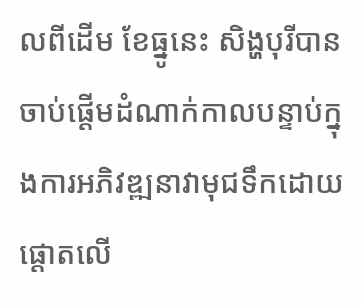លពីដើម ខែធ្នូនេះ សិង្ហបុរីបានចាប់ផ្ដើមដំណាក់កាលបន្ទាប់ក្នុងការអភិវឌ្ឍនាវាមុជទឹកដោយផ្ដោតលើ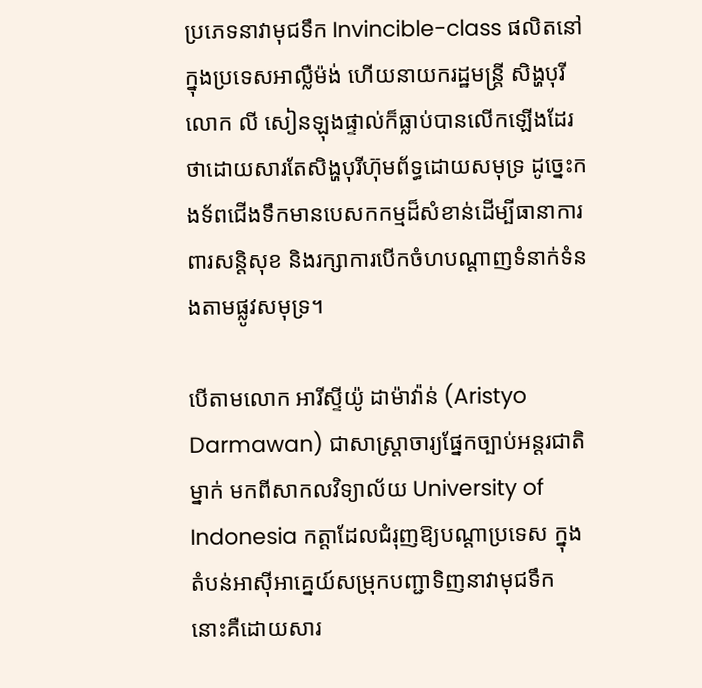ប្រភេទនាវាមុជទឹក Invincible-class ផលិតនៅក្នុងប្រទេសអាល្លឺម៉ង់ ហើយនាយករដ្ឋមន្ត្រី សិង្ហបុរី លោក លី សៀនឡុងផ្ទាល់ក៏ធ្លាប់បានលើកឡើងដែរថាដោយសារតែសិង្ហបុរីហ៊ុមព័ទ្ធដោយសមុទ្រ ដូច្នេះកងទ័ពជើងទឹកមានបេសកកម្មដ៏សំខាន់ដើម្បីធានាការពារសន្តិសុខ និងរក្សាការបើកចំហបណ្ដាញទំនាក់ទំនងតាមផ្លូវសមុទ្រ។

បើតាមលោក អារីស្ទីយ៉ូ ដាម៉ាវ៉ាន់ (Aristyo Darmawan) ជាសាស្ត្រាចារ្យផ្នែកច្បាប់អន្តរជាតិម្នាក់ មកពីសាកលវិទ្យាល័យ University of Indonesia កត្តាដែលជំរុញឱ្យបណ្ដាប្រទេស ក្នុងតំបន់អាស៊ីអាគ្នេយ៍សម្រុកបញ្ជាទិញនាវាមុជទឹក នោះគឺដោយសារ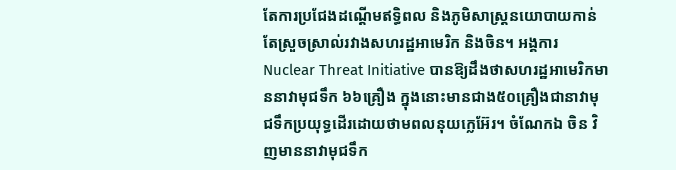តែការប្រជែងដណ្ដើមឥទ្ធិពល និងភូមិសាស្ត្រនយោបាយកាន់តែស្រួចស្រាល់រវាងសហរដ្ឋអាមេរិក និងចិន។ អង្គការ Nuclear Threat Initiative បានឱ្យដឹងថាសហរដ្ឋអាមេរិកមាននាវាមុជទឹក ៦៦គ្រឿង ក្នុងនោះមានជាង៥០គ្រឿងជានាវាមុជទឹកប្រយុទ្ធដើរដោយថាមពលនុយក្លេអ៊ែរ។ ចំណែកឯ ចិន វិញមាននាវាមុជទឹក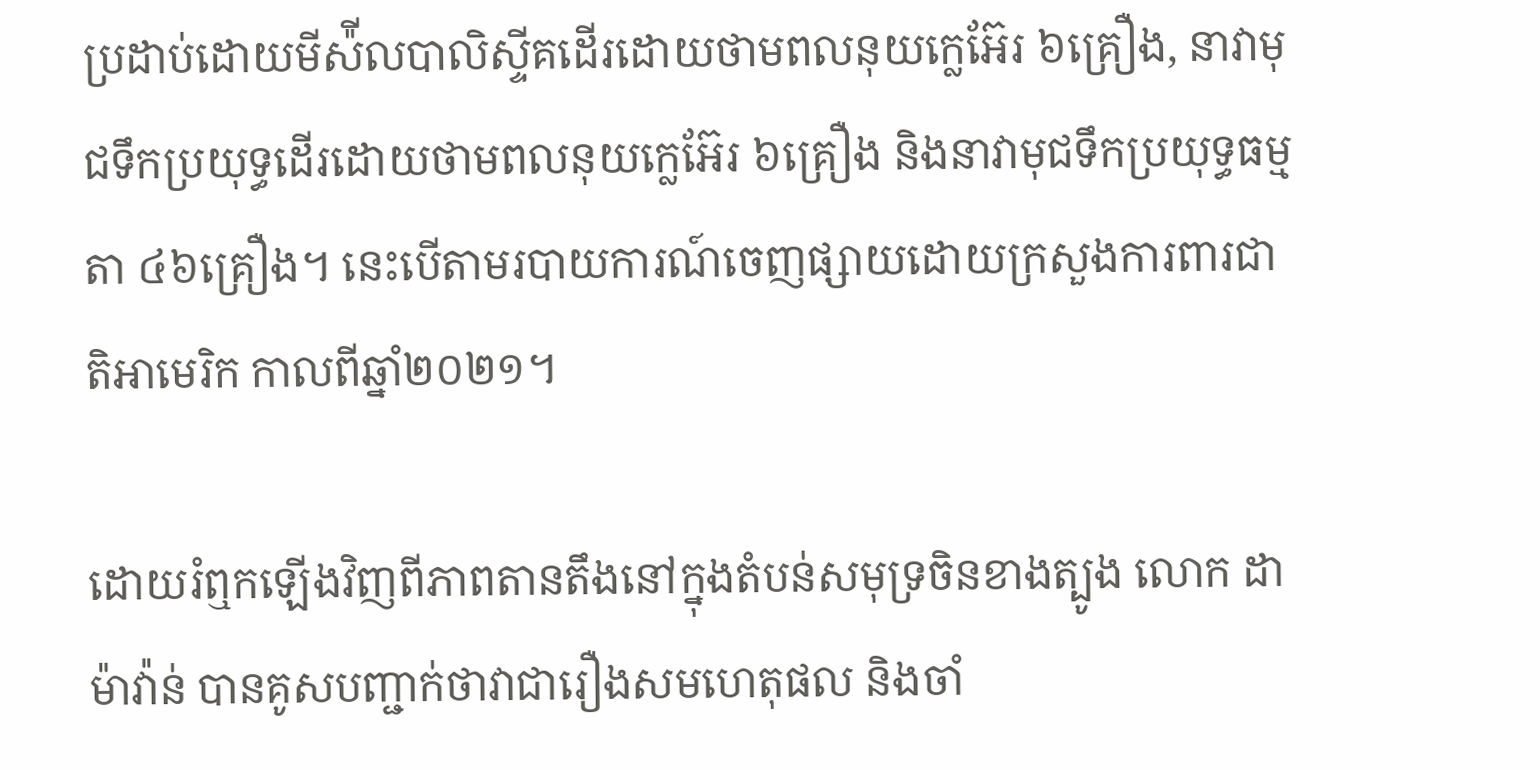ប្រដាប់ដោយមីស៉ីលបាលិស្ទីគដើរដោយថាមពលនុយក្លេអ៊ែរ ៦គ្រឿង, នាវាមុជទឹកប្រយុទ្ធដើរដោយថាមពលនុយក្លេអ៊ែរ ៦គ្រឿង និងនាវាមុជទឹកប្រយុទ្ធធម្មតា ៤៦គ្រឿង។ នេះបើតាមរបាយការណ៍ចេញផ្សាយដោយក្រសួងការពារជាតិអាមេរិក កាលពីឆ្នាំ២០២១។

ដោយរំឮកឡើងវិញពីភាពតានតឹងនៅក្នុងតំបន់សមុទ្រចិនខាងត្បូង លោក ដាម៉ាវ៉ាន់ បានគូសបញ្ជាក់ថាវាជារឿងសមហេតុផល និងចាំ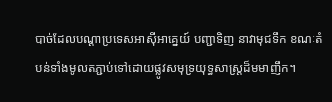បាច់ដែលបណ្ដាប្រទេសអាស៊ីអាគ្នេយ៍ បញ្ជាទិញ នាវាមុជទឹក ខណៈតំបន់ទាំងមូលតភ្ជាប់ទៅដោយផ្លូវសមុទ្រយុទ្ធសាស្ត្រដ៏មមាញឹក។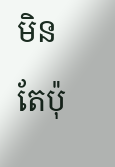មិនតែប៉ុ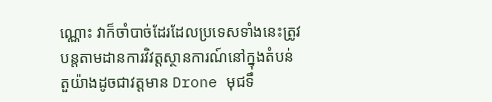ណ្ណោះ វាក៏ចាំបាច់ដែរដែលប្រទេសទាំងនេះត្រូវបន្តតាមដានការវិវត្តស្ថានការណ៍នៅក្នុងតំបន់ តួយ៉ាងដូចជាវត្តមាន Drone មុជទឹ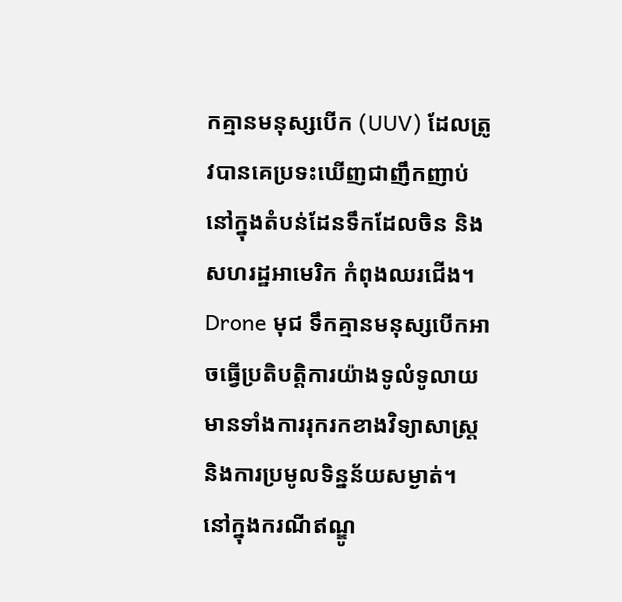កគ្មានមនុស្សបើក (UUV) ដែលត្រូវបានគេប្រទះឃើញជាញឹកញាប់នៅក្នុងតំបន់ដែនទឹកដែលចិន និងសហរដ្ឋអាមេរិក កំពុងឈរជើង។ Drone មុជ ទឹកគ្មានមនុស្សបើកអាចធ្វើប្រតិបត្តិការយ៉ាងទូលំទូលាយមានទាំងការរុករកខាងវិទ្យាសាស្ត្រ និងការប្រមូលទិន្នន័យសម្ងាត់។ នៅក្នុងករណីឥណ្ឌូ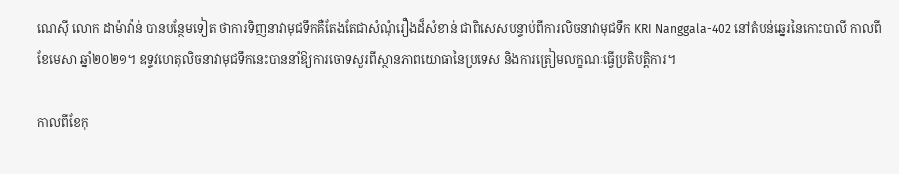ណេស៊ី លោក ដាម៉ាវ៉ាន់ បានបន្ថែមទៀត ថាការទិញនាវាមុជទឹកគឺតែងតែជាសំណុំរឿងដ៏សំខាន់ ជាពិសេសបន្ទាប់ពីការលិចនាវាមុជទឹក KRI Nanggala-402 នៅតំបន់ឆ្នេរនៃកោះបាលី កាលពីខែមេសា ឆ្នាំ២០២១។ ឧទ្ទវហេតុលិចនាវាមុជទឹកនេះបាននាំឱ្យការចោទសួរពីស្ថានភាពយោធានៃប្រទេស និងការត្រៀមលក្ខណៈធ្វើប្រតិបត្តិការ។

កាលពីខែកុ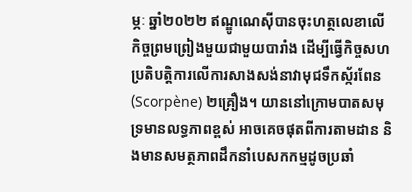ម្ភៈ ឆ្នាំ២០២២ ឥណ្ឌូណេស៊ីបានចុះហត្ថលេខាលើកិច្ចព្រមព្រៀងមួយជាមួយបារាំង ដើម្បីធ្វើកិច្ចសហប្រតិបត្តិការលើការសាងសង់នាវាមុជទឹកស្ក័រពែន (Scorpène) ២គ្រឿង។ យាននៅក្រោមបាតសមុទ្រមានលទ្ធភាពខ្ពស់ អាចគេចផុតពីការតាមដាន និងមានសមត្ថភាពដឹកនាំបេសកកម្មដូចប្រឆាំ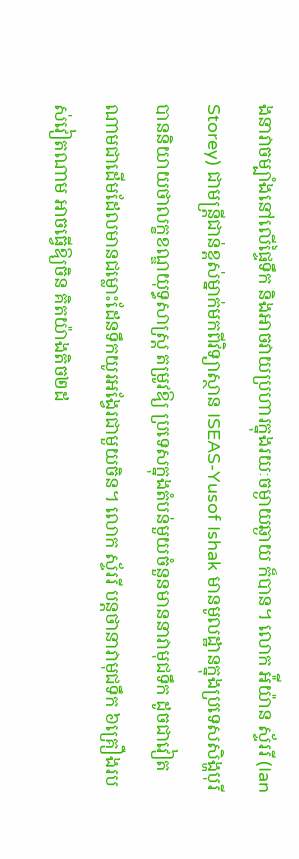ងនាវាចម្បាំងនៅលើផ្ទៃទឹក និងអាចវាយប្រហារក្នុងរយៈចម្ងាយឆ្ងាយ ក៏បាន។ លោក អ៉ីយ៉ាន ស្ទ័ររី (Ian Storey) ជាមន្ត្រីជាន់ខ្ពស់ម្នាក់មកពីវិទ្យាស្ថាន ISEAS-Yusof Ishak មានមូលដ្ឋានក្នុងប្រទេសសិង្ហបុរី បាននិយាយថាលក្ខខណ្ឌយុទ្ធសាស្រ្ត តម្រូវឱ្យ ប្រទេសក្នុងតំបន់មួយចំនួនមាននាវាមុជទឹក ដូចជាវៀតណាមជាដើមដែលមានជម្លោះដែនទឹកយូរអង្វែរជាមួយចិន។ លោក ស្ទ័ររី បន្តថានាវាមុជទឹក ៦គ្រឿងរបស់វៀតណាម អាចធ្វើឱ្យចិន គិតយ៉ាងតិច២ដ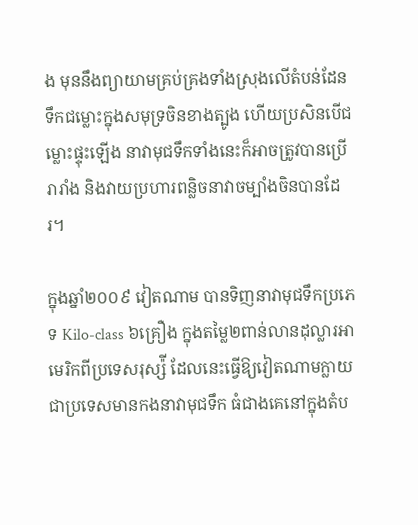ង មុននឹងព្យាយាមគ្រប់គ្រងទាំងស្រុងលើតំបន់ដែនទឹកជម្លោះក្នុងសមុទ្រចិនខាងត្បូង ហើយប្រសិនបើជម្លោះផ្ទុះឡើង នាវាមុជទឹកទាំងនេះក៏អាចត្រូវបានប្រើរារាំង និងវាយប្រហារពន្លិចនាវាចម្បាំងចិនបានដែរ។

ក្នុងឆ្នាំ២០០៩ វៀតណាម បានទិញនាវាមុជទឹកប្រភេទ Kilo-class ៦គ្រឿង ក្នុងតម្លៃ២ពាន់លានដុល្លារអាមេរិកពីប្រទេសរុស្ស៉ី ដែលនេះធ្វើឱ្យវៀតណាមក្លាយជាប្រទេសមានកងនាវាមុជទឹក ធំជាងគេនៅក្នុងតំប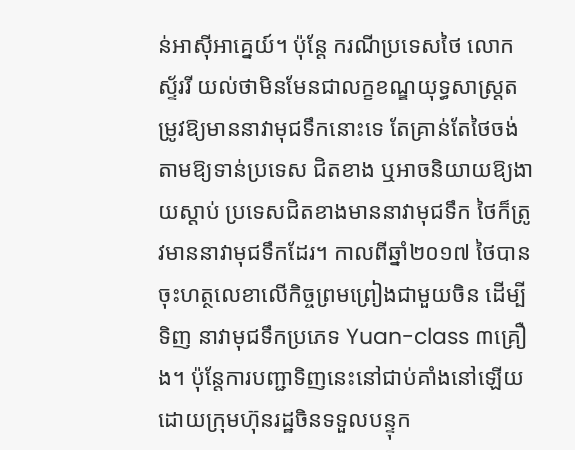ន់អាស៊ីអាគ្នេយ៍។ ប៉ុន្តែ ករណីប្រទេសថៃ លោក ស្ទ័ររី យល់ថាមិនមែនជាលក្ខខណ្ឌយុទ្ធសាស្ត្រតម្រូវឱ្យមាននាវាមុជទឹកនោះទេ តែគ្រាន់តែថៃចង់តាមឱ្យទាន់ប្រទេស ជិតខាង ឬអាចនិយាយឱ្យងាយស្ដាប់ ប្រទេសជិតខាងមាននាវាមុជទឹក ថៃក៏ត្រូវមាននាវាមុជទឹកដែរ។ កាលពីឆ្នាំ២០១៧ ថៃបានចុះហត្ថលេខាលើកិច្ចព្រមព្រៀងជាមួយចិន ដើម្បីទិញ នាវាមុជទឹកប្រភេទ Yuan-class ៣គ្រឿង។ ប៉ុន្តែការបញ្ជាទិញនេះនៅជាប់គាំងនៅឡើយ ដោយក្រុមហ៊ុនរដ្ឋចិនទទួលបន្ទុក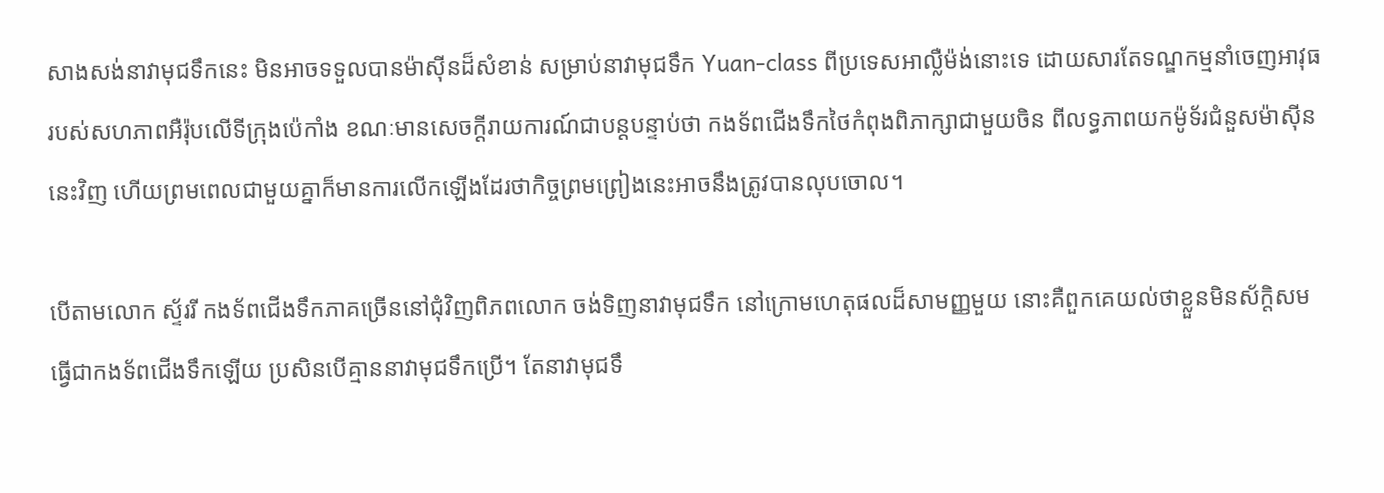សាងសង់នាវាមុជទឹកនេះ មិនអាចទទួលបានម៉ាស៊ីនដ៏សំខាន់ សម្រាប់នាវាមុជទឹក Yuan-class ពីប្រទេសអាល្លឺម៉ង់នោះទេ ដោយសារតែទណ្ឌកម្មនាំចេញអាវុធរបស់សហភាពអឺរ៉ុបលើទីក្រុងប៉េកាំង ខណៈមានសេចក្ដីរាយការណ៍ជាបន្តបន្ទាប់ថា កងទ័ពជើងទឹកថៃកំពុងពិភាក្សាជាមួយចិន ពីលទ្ធភាពយកម៉ូទ័រជំនួសម៉ាស៊ីននេះវិញ ហើយព្រមពេលជាមួយគ្នាក៏មានការលើកឡើងដែរថាកិច្ចព្រមព្រៀងនេះអាចនឹងត្រូវបានលុបចោល។

បើតាមលោក ស្ទ័ររី កងទ័ពជើងទឹកភាគច្រើននៅជុំវិញពិភពលោក ចង់ទិញនាវាមុជទឹក នៅក្រោមហេតុផលដ៏សាមញ្ញមួយ នោះគឺពួកគេយល់ថាខ្លួនមិនស័ក្តិសមធ្វើជាកងទ័ពជើងទឹកឡើយ ប្រសិនបើគ្មាននាវាមុជទឹកប្រើ។ តែនាវាមុជទឹ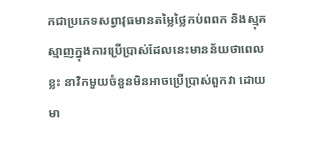កជាប្រភេទសព្វាវុធមានតម្លៃថ្លៃកប់ពពក និងស្មុគស្មាញក្នុងការប្រើប្រាស់ដែលនេះមានន័យថាពេលខ្លះ នាវិកមួយចំនួនមិនអាចប្រើប្រាស់ពួកវា ដោយមា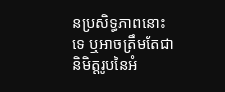នប្រសិទ្ធភាពនោះទេ ឬអាចត្រឹមតែជានិមិត្តរូបនៃអំ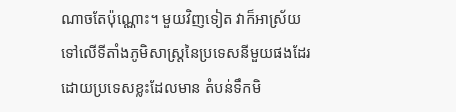ណាចតែប៉ុណ្ណោះ។ មួយវិញទៀត វាក៏អាស្រ័យទៅលើទីតាំងភូមិសាស្ត្រនៃប្រទេសនីមួយផងដែរ ដោយប្រទេសខ្លះដែលមាន តំបន់ទឹកមិ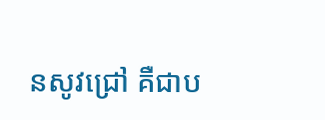នសូវជ្រៅ គឺជាប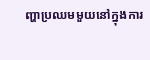ញ្ហាប្រឈមមួយនៅក្នុងការ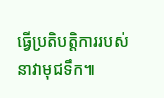ធ្វើប្រតិបត្តិការរបស់នាវាមុជទឹក៕